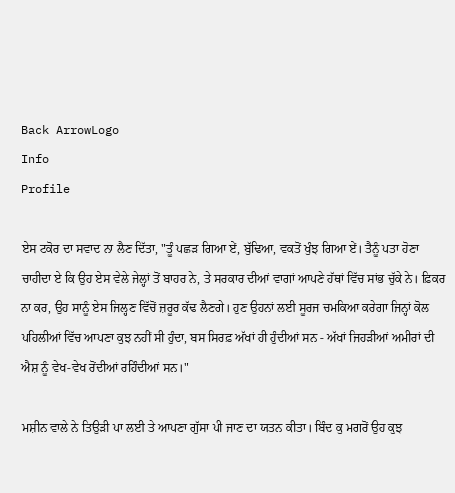Back ArrowLogo
Info
Profile

ਏਸ ਟਕੋਰ ਦਾ ਸਵਾਦ ਨਾ ਲੈਣ ਦਿੱਤਾ, "ਤੂੰ ਪਛੜ ਗਿਆ ਏਂ, ਬੁੱਢਿਆ, ਵਕਤੋਂ ਖੁੰਝ ਗਿਆ ਏਂ। ਤੈਨੂੰ ਪਤਾ ਹੋਣਾ ਚਾਹੀਦਾ ਏ ਕਿ ਉਹ ਏਸ ਵੇਲੇ ਜੇਲ੍ਹਾਂ ਤੋਂ ਬਾਹਰ ਨੇ, ਤੇ ਸਰਕਾਰ ਦੀਆਂ ਵਾਗਾਂ ਆਪਣੇ ਹੱਥਾਂ ਵਿੱਚ ਸਾਂਭ ਚੁੱਕੇ ਨੇ। ਫ਼ਿਕਰ ਨਾ ਕਰ, ਉਹ ਸਾਨੂੰ ਏਸ ਜਿਲ੍ਹਣ ਵਿੱਚੋਂ ਜ਼ਰੂਰ ਕੱਢ ਲੈਣਗੇ। ਹੁਣ ਉਹਨਾਂ ਲਈ ਸੂਰਜ ਚਮਕਿਆ ਕਰੇਗਾ ਜਿਨ੍ਹਾਂ ਕੋਲ ਪਹਿਲੀਆਂ ਵਿੱਚ ਆਪਣਾ ਕੁਝ ਨਹੀਂ ਸੀ ਹੁੰਦਾ, ਬਸ ਸਿਰਫ਼ ਅੱਖਾਂ ਹੀ ਹੁੰਦੀਆਂ ਸਨ - ਅੱਖਾਂ ਜਿਹੜੀਆਂ ਅਮੀਰਾਂ ਦੀ ਐਸ਼ ਨੂੰ ਵੇਖ-ਵੇਖ ਰੋਂਦੀਆਂ ਰਹਿੰਦੀਆਂ ਸਨ।"

ਮਸ਼ੀਨ ਵਾਲੇ ਨੇ ਤਿਉੜੀ ਪਾ ਲਈ ਤੇ ਆਪਣਾ ਗੁੱਸਾ ਪੀ ਜਾਣ ਦਾ ਯਤਨ ਕੀਤਾ। ਬਿੰਦ ਕੁ ਮਗਰੋਂ ਉਹ ਕੁਝ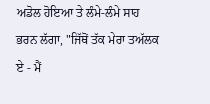ਅਡੋਲ ਹੋਇਆ ਤੇ ਲੰਮੇ-ਲੰਮੇ ਸਾਹ ਭਰਨ ਲੱਗਾ, "ਜਿੱਥੋਂ ਤੱਕ ਮੇਰਾ ਤਅੱਲਕ ਏ - ਮੈਂ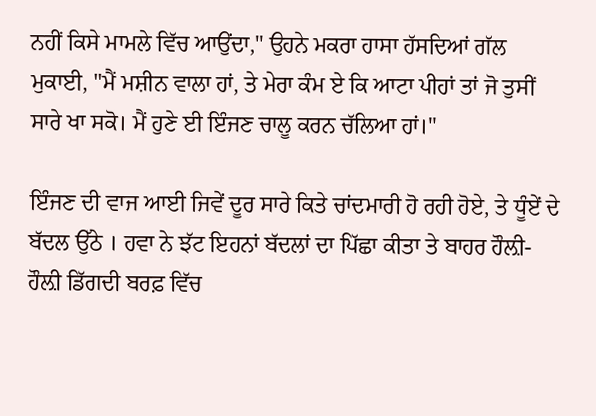ਨਹੀਂ ਕਿਸੇ ਮਾਮਲੇ ਵਿੱਚ ਆਉਂਦਾ," ਉਹਨੇ ਮਕਰਾ ਹਾਸਾ ਹੱਸਦਿਆਂ ਗੱਲ ਮੁਕਾਈ, "ਮੈਂ ਮਸ਼ੀਨ ਵਾਲਾ ਹਾਂ, ਤੇ ਮੇਰਾ ਕੰਮ ਏ ਕਿ ਆਟਾ ਪੀਹਾਂ ਤਾਂ ਜੋ ਤੁਸੀਂ ਸਾਰੇ ਖਾ ਸਕੋ। ਮੈਂ ਹੁਣੇ ਈ ਇੰਜਣ ਚਾਲੂ ਕਰਨ ਚੱਲਿਆ ਹਾਂ।"

ਇੰਜਣ ਦੀ ਵਾਜ ਆਈ ਜਿਵੇਂ ਦੂਰ ਸਾਰੇ ਕਿਤੇ ਚਾਂਦਮਾਰੀ ਹੋ ਰਹੀ ਹੋਏ, ਤੇ ਧੂੰਏਂ ਦੇ ਬੱਦਲ ਉੱਠੇ । ਹਵਾ ਨੇ ਝੱਟ ਇਹਨਾਂ ਬੱਦਲਾਂ ਦਾ ਪਿੱਛਾ ਕੀਤਾ ਤੇ ਬਾਹਰ ਹੌਲ਼ੀ-ਹੌਲ਼ੀ ਡਿੱਗਦੀ ਬਰਫ਼ ਵਿੱਚ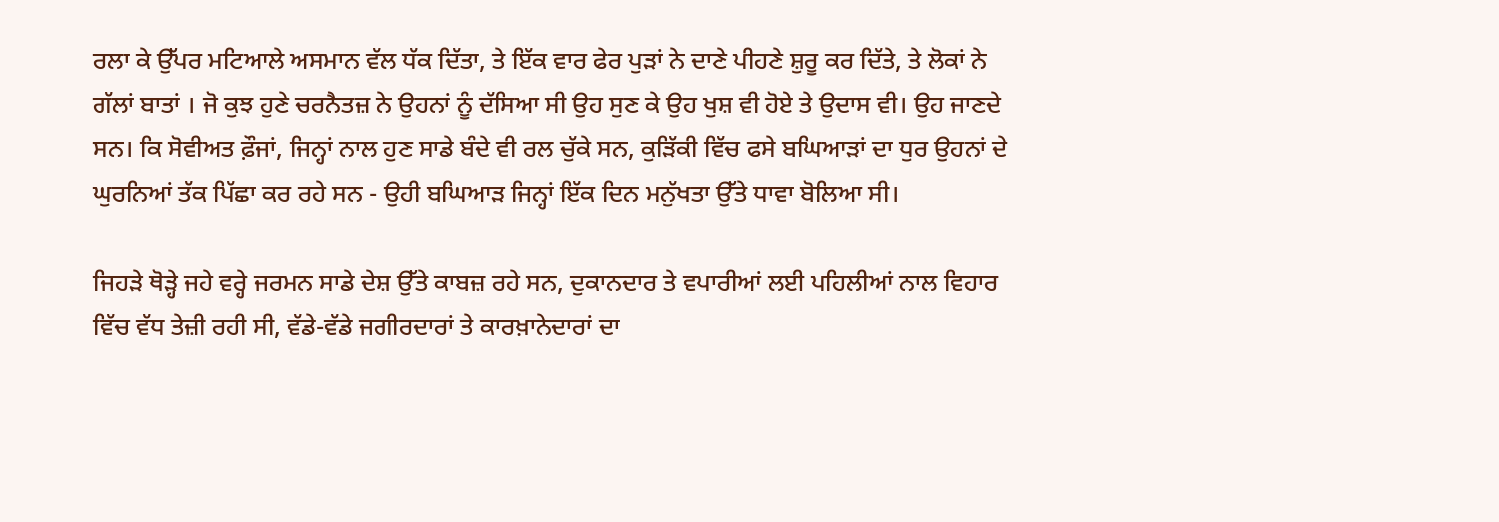ਰਲਾ ਕੇ ਉੱਪਰ ਮਟਿਆਲੇ ਅਸਮਾਨ ਵੱਲ ਧੱਕ ਦਿੱਤਾ, ਤੇ ਇੱਕ ਵਾਰ ਫੇਰ ਪੁੜਾਂ ਨੇ ਦਾਣੇ ਪੀਹਣੇ ਸ਼ੁਰੂ ਕਰ ਦਿੱਤੇ, ਤੇ ਲੋਕਾਂ ਨੇ ਗੱਲਾਂ ਬਾਤਾਂ । ਜੋ ਕੁਝ ਹੁਣੇ ਚਰਨੈਤਜ਼ ਨੇ ਉਹਨਾਂ ਨੂੰ ਦੱਸਿਆ ਸੀ ਉਹ ਸੁਣ ਕੇ ਉਹ ਖੁਸ਼ ਵੀ ਹੋਏ ਤੇ ਉਦਾਸ ਵੀ। ਉਹ ਜਾਣਦੇ ਸਨ। ਕਿ ਸੋਵੀਅਤ ਫ਼ੌਜਾਂ, ਜਿਨ੍ਹਾਂ ਨਾਲ ਹੁਣ ਸਾਡੇ ਬੰਦੇ ਵੀ ਰਲ ਚੁੱਕੇ ਸਨ, ਕੁੜਿੱਕੀ ਵਿੱਚ ਫਸੇ ਬਘਿਆੜਾਂ ਦਾ ਧੁਰ ਉਹਨਾਂ ਦੇ ਘੁਰਨਿਆਂ ਤੱਕ ਪਿੱਛਾ ਕਰ ਰਹੇ ਸਨ - ਉਹੀ ਬਘਿਆੜ ਜਿਨ੍ਹਾਂ ਇੱਕ ਦਿਨ ਮਨੁੱਖਤਾ ਉੱਤੇ ਧਾਵਾ ਬੋਲਿਆ ਸੀ।

ਜਿਹੜੇ ਥੋੜ੍ਹੇ ਜਹੇ ਵਰ੍ਹੇ ਜਰਮਨ ਸਾਡੇ ਦੇਸ਼ ਉੱਤੇ ਕਾਬਜ਼ ਰਹੇ ਸਨ, ਦੁਕਾਨਦਾਰ ਤੇ ਵਪਾਰੀਆਂ ਲਈ ਪਹਿਲੀਆਂ ਨਾਲ ਵਿਹਾਰ ਵਿੱਚ ਵੱਧ ਤੇਜ਼ੀ ਰਹੀ ਸੀ, ਵੱਡੇ-ਵੱਡੇ ਜਗੀਰਦਾਰਾਂ ਤੇ ਕਾਰਖ਼ਾਨੇਦਾਰਾਂ ਦਾ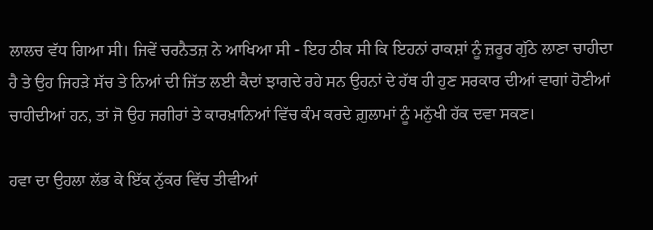ਲਾਲਚ ਵੱਧ ਗਿਆ ਸੀ। ਜਿਵੇਂ ਚਰਨੈਤਜ਼ ਨੇ ਆਖਿਆ ਸੀ - ਇਹ ਠੀਕ ਸੀ ਕਿ ਇਹਨਾਂ ਰਾਕਸ਼ਾਂ ਨੂੰ ਜ਼ਰੂਰ ਗੁੱਠੇ ਲਾਣਾ ਚਾਹੀਦਾ ਹੈ ਤੇ ਉਹ ਜਿਹੜੇ ਸੱਚ ਤੇ ਨਿਆਂ ਦੀ ਜਿੱਤ ਲਈ ਕੈਦਾਂ ਝਾਗਦੇ ਰਹੇ ਸਨ ਉਹਨਾਂ ਦੇ ਹੱਥ ਹੀ ਹੁਣ ਸਰਕਾਰ ਦੀਆਂ ਵਾਗਾਂ ਹੋਣੀਆਂ ਚਾਹੀਦੀਆਂ ਹਨ, ਤਾਂ ਜੋ ਉਹ ਜਗੀਰਾਂ ਤੇ ਕਾਰਖ਼ਾਨਿਆਂ ਵਿੱਚ ਕੰਮ ਕਰਦੇ ਗ਼ੁਲਾਮਾਂ ਨੂੰ ਮਨੁੱਖੀ ਹੱਕ ਦਵਾ ਸਕਣ।

ਹਵਾ ਦਾ ਉਹਲਾ ਲੱਭ ਕੇ ਇੱਕ ਨੁੱਕਰ ਵਿੱਚ ਤੀਵੀਆਂ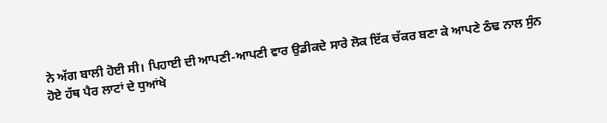ਨੇ ਅੱਗ ਬਾਲੀ ਹੋਈ ਸੀ। ਪਿਹਾਈ ਦੀ ਆਪਣੀ-ਆਪਣੀ ਵਾਰ ਉਡੀਕਦੇ ਸਾਰੇ ਲੋਕ ਇੱਕ ਚੱਕਰ ਬਣਾ ਕੇ ਆਪਣੇ ਠੰਢ ਨਾਲ ਸੁੰਨ ਹੋਏ ਹੱਥ ਪੈਰ ਲਾਟਾਂ ਦੇ ਧੁਆਂਖੇ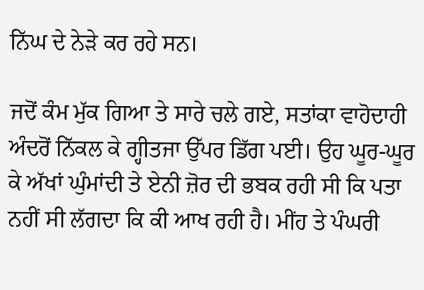ਨਿੱਘ ਦੇ ਨੇੜੇ ਕਰ ਰਹੇ ਸਨ।

ਜਦੋਂ ਕੰਮ ਮੁੱਕ ਗਿਆ ਤੇ ਸਾਰੇ ਚਲੇ ਗਏ, ਸਤਾਂਕਾ ਵਾਹੋਦਾਹੀ ਅੰਦਰੋਂ ਨਿੱਕਲ ਕੇ ਗ੍ਹੀਤਜਾ ਉੱਪਰ ਡਿੱਗ ਪਈ। ਉਹ ਘੂਰ-ਘੂਰ ਕੇ ਅੱਖਾਂ ਘੁੰਮਾਂਦੀ ਤੇ ਏਨੀ ਜ਼ੋਰ ਦੀ ਭਬਕ ਰਹੀ ਸੀ ਕਿ ਪਤਾ ਨਹੀਂ ਸੀ ਲੱਗਦਾ ਕਿ ਕੀ ਆਖ ਰਹੀ ਹੈ। ਮੀਂਹ ਤੇ ਪੰਘਰੀ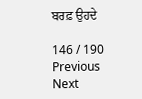ਬਰਫ਼ ਉਹਦੇ

146 / 190
Previous
Next